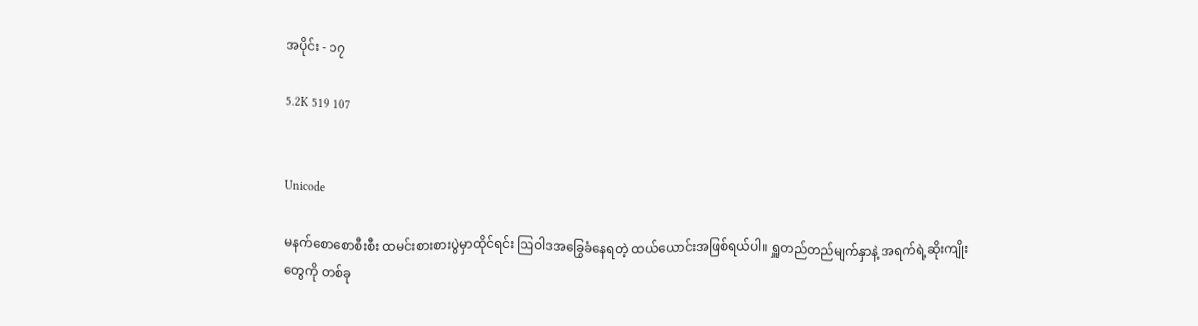အပိုင်း - ၁၇

5.2K 519 107


Unicode

မနက်စောစောစီးစီး ထမင်းစားစားပွဲမှာထိုင်ရင်း ဩဝါဒအခြွေခံနေရတဲ့ ထယ်ယောင်းအဖြစ်ရယ်ပါ။ ရှူတည်တည်မျက်နှာနဲ့ အရက်ရဲ့ဆိုးကျိုးတွေကို တစ်ခု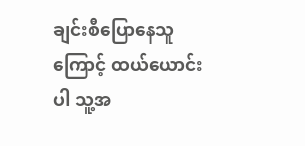ချင်းစီပြောနေသူကြောင့် ထယ်ယောင်းပါ သူ့အ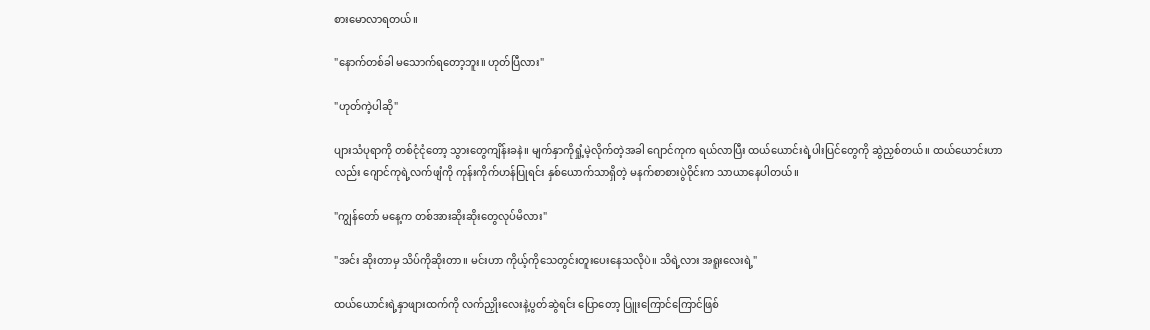စားမောလာရတယ်။

"နောက်တစ်ခါ မသောက်ရတော့ဘူး။ ဟုတ်ပြီလား"

"ဟုတ်ကဲ့ပါဆို"

ပျားသံပုရာကို တစ်ငုံငုံတော့ သွားတွေကျိန်းခနဲ။ မျက်နှာကိုရှုံ့မဲ့လိုက်တဲ့အခါ ဂျောင်ကုက ရယ်လာပြီး ထယ်ယောင်းရဲ့ပါးပြင်တွေကို ဆွဲညှစ်တယ်။ ထယ်ယောင်းဟာလည်း ဂျောင်ကုရဲ့လက်ဖျံကို ကုန်းကိုက်ဟန်ပြုရင်း နှစ်ယောက်သာရှိတဲ့ မနက်စာစားပွဲဝိုင်းက သာယာနေပါတယ်။

"ကျွန်တော် မနေ့က တစ်အားဆိုးဆိုးတွေလုပ်မိလား"

"အင်း ဆိုးတာမှ သိပ်ကိုဆိုးတာ။ မင်းဟာ ကိုယ့်ကိုသေတွင်းတူးပေးနေသလိုပဲ။ သိရဲ့လား အရူးလေးရဲ့"

ထယ်ယောင်းရဲ့နှာဖျားထက်ကို လက်ညှိုးလေးနဲ့ပွတ်ဆွဲရင်း ပြောတော့ ပြူးကြောင်ကြောင်ဖြစ်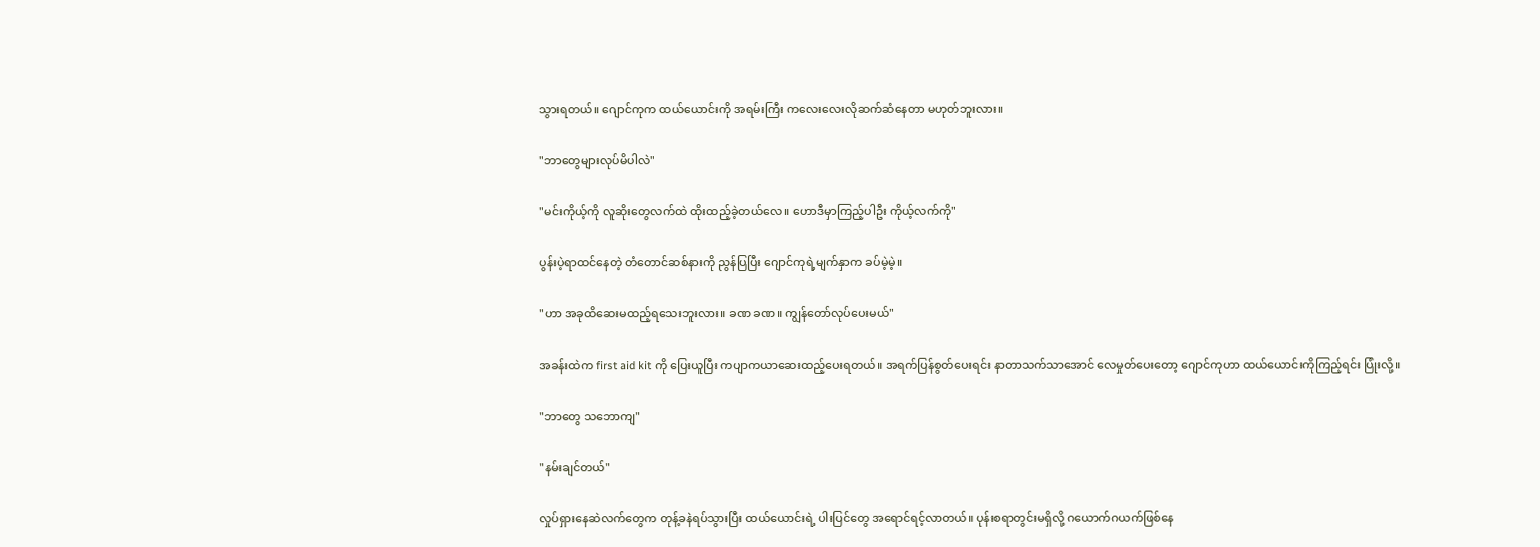သွားရတယ်။ ဂျောင်ကုက ထယ်ယောင်းကို အရမ်းကြီး ကလေးလေးလိုဆက်ဆံနေတာ မဟုတ်ဘူးလား။

"ဘာတွေများလုပ်မိပါလဲ"

"မင်းကိုယ့်ကို လူဆိုးတွေလက်ထဲ ထိုးထည့်ခဲ့တယ်လေ။ ဟောဒီမှာကြည့်ပါဦး ကိုယ့်လက်ကို"

ပွန်းပဲ့ရာထင်နေတဲ့ တံတောင်ဆစ်နားကို ညွန်ပြပြီး ဂျောင်ကုရဲ့မျက်နှာက ခပ်မဲ့မဲ့။

"ဟာ အခုထိဆေးမထည့်ရသေးဘူးလား။ ခဏ ခဏ။ ကျွန်တော်လုပ်ပေးမယ်"

အခန်းထဲက first aid kit ကို ပြေးယူပြီး ကပျာကယာဆေးထည့်ပေးရတယ်။ အရက်ပြန်စွတ်ပေးရင်း နာတာသက်သာအောင် လေမှုတ်ပေးတော့ ဂျောင်ကုဟာ ထယ်ယောင်းကိုကြည့်ရင်း ပြုံးလို့။

"ဘာတွေ သဘောကျ"

"နမ်းချင်တယ်"

လှုပ်ရှားနေဆဲလက်တွေက တုန့်ခနဲရပ်သွားပြီး ထယ်ယောင်းရဲ့ ပါးပြင်တွေ အရောင်ရင့်လာတယ်။ ပုန်းစရာတွင်းမရှိလို့ ဂယောက်ဂယက်ဖြစ်နေ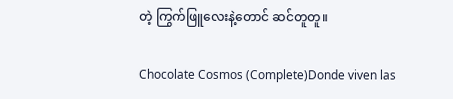တဲ့ ကြွက်ဖြူလေးနဲ့တောင် ဆင်တူတူ။

Chocolate Cosmos (Complete)Donde viven las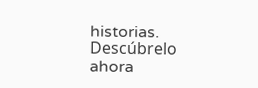historias. Descúbrelo ahora